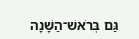גַּם בְּרֹאשׁ־הַשָּׁנָה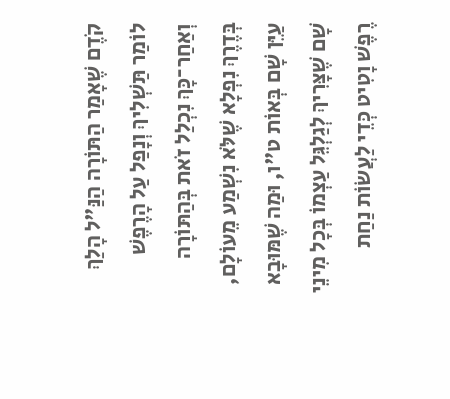קֹדֶם שֶׁאָמַר הַתּוֹרָה הַנַּ"ל הָלַךְ לוֹמַר תַּשְׁלִיךְ וְנָפַל עַל הָרֶפֶשׁ וְאַחַר־כָּךְ נִכְלַל זֹאת בְּהַתּוֹרָה בְּדֶרֶךְ נִפְלָא שֶׁלֹּא נִשְׁמַע מֵעוֹלָם, עַיֵּן שָׁם בְּאוֹת ט"ו, וּמַה שֶׁמּוּבָא שָׁם שֶׁצָּרִיךְ לְגַלְגֵּל עַצְמוֹ בְּכָל מִינֵי רֶפֶשׁ וָטִיט כְּדֵי לַעֲשׂוֹת נַחַת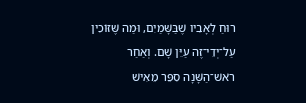רוּחַ לְאָבִיו שֶׁבַּשָּׁמַיִם, וּמַה שֶּׁזּוֹכִין עַל־יְדֵי־זֶה עַיֵּן שָׁם. וְאַחַר רֹאשׁ־הַשָּׁנָה סִפֵּר מֵאִישׁ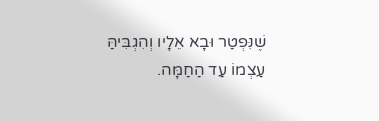שֶׁנִּפְטַר וּבָא אֵלָיו וְהִגְבִּיהַּ עַצְמוֹ עַד הַחַמָּה.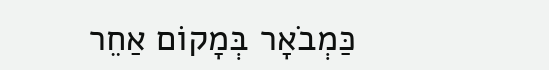כַּמְבֹאָר בְּמָקוֹם אַחֵר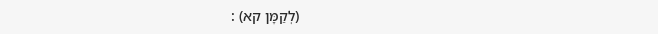(לְקַמָּן קא) :